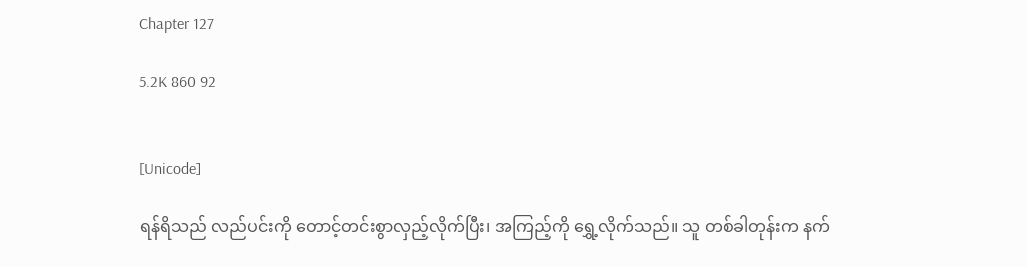Chapter 127

5.2K 860 92


[Unicode]

ရန်ရိသည် လည်ပင်းကို တောင့်တင်းစွာလှည့်လိုက်ပြီး၊ အကြည့်ကို ရွှေ့လိုက်သည်။ သူ တစ်ခါတုန်းက နက်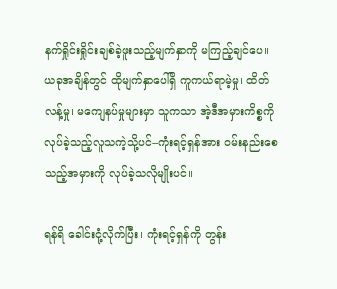နက်ရှိုင်းရှိုင်းချစ်ခဲ့ဖူးသည့်မျက်နှာကို မကြည့်ချင်ပေ။ ယခုအချိန်တွင် ထိုမျက်နှာပေါ်ရှိ ကူကယ်ရာမဲ့မှု၊ ထိတ်လန့်မှု၊ မကျေနပ်မှုများမှာ သူကသာ အဲ့ဒီအမှားကိစ္စကိုလုပ်ခဲ့သည့်လူသကဲ့သို့ပင်--ကုံးရင့်ရှန်အား ဝမ်းနည်းစေသည့်အမှားကို လုပ်ခဲ့သလိုမျိုးပင်။

ရန်ရိ ခေါင်းငုံ့လိုက်ပြီး၊ ကုံးရင့်ရှန်ကို တွန်း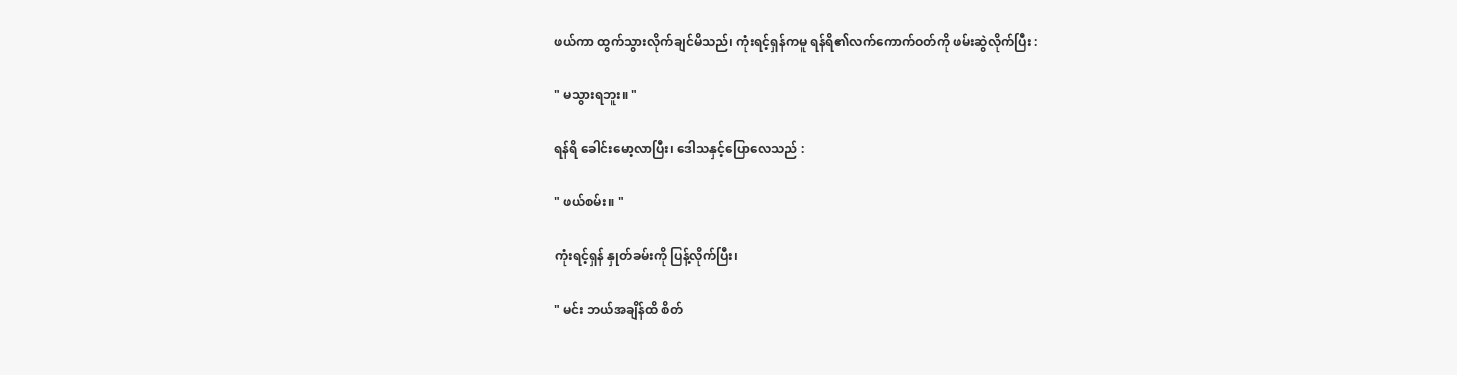ဖယ်ကာ ထွက်သွားလိုက်ချင်မိသည်၊ ကုံးရင့်ရှန်ကမူ ရန်ရိ၏လက်ကောက်ဝတ်ကို ဖမ်းဆွဲလိုက်ပြီး :

" မသွားရဘူး။ "

ရန်ရိ ခေါင်းမော့လာပြီး၊ ဒေါသနှင့်ပြောလေသည် :

" ဖယ်စမ်း။ "

ကုံးရင့်ရှန် နှုတ်ခမ်းကို ပြန့်လိုက်ပြီး၊

" မင်း ဘယ်အချိန်ထိ စိတ်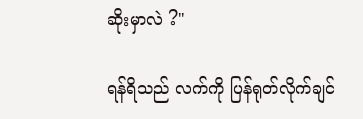ဆိုးမှာလဲ ?"

ရန်ရိသည် လက်ကို ပြန်ရုတ်လိုက်ချင်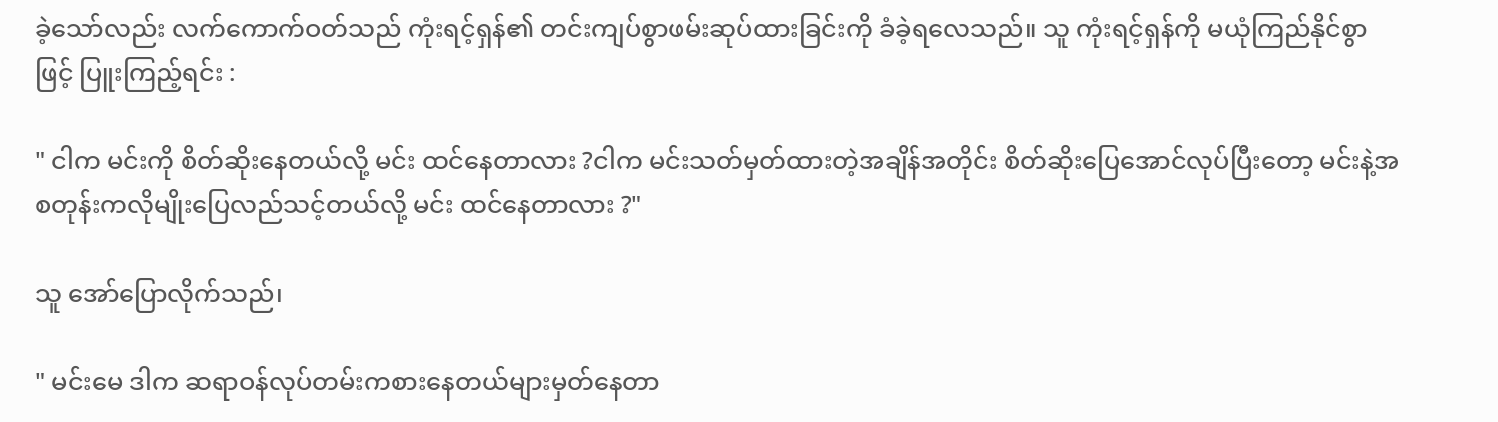ခဲ့သော်လည်း လက်ကောက်ဝတ်သည် ကုံးရင့်ရှန်၏ တင်းကျပ်စွာဖမ်းဆုပ်ထားခြင်းကို ခံခဲ့ရလေသည်။ သူ ကုံးရင့်ရှန်ကို မယုံကြည်နိုင်စွာဖြင့် ပြူးကြည့်ရင်း :

" ငါက မင်းကို စိတ်ဆိုးနေတယ်လို့ မင်း ထင်နေတာလား ?ငါက မင်းသတ်မှတ်ထားတဲ့အချိန်အတိုင်း စိတ်ဆိုးပြေအောင်လုပ်ပြီးတော့ မင်းနဲ့အစတုန်းကလိုမျိုးပြေလည်သင့်တယ်လို့ မင်း ထင်နေတာလား ?"

သူ အော်ပြောလိုက်သည်၊

" မင်းမေ ဒါက ဆရာဝန်လုပ်တမ်းကစားနေတယ်များမှတ်နေတာ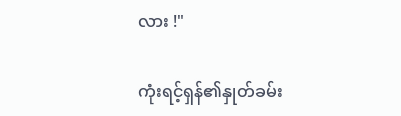လား !"

ကုံးရင့်ရှန်၏နှုတ်ခမ်း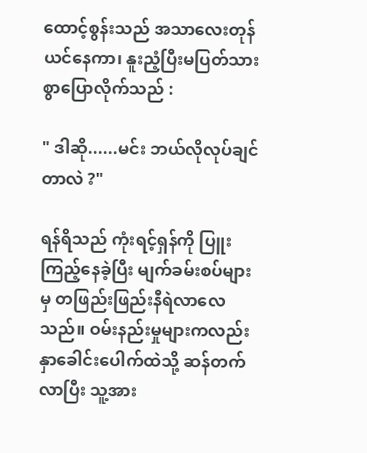ထောင့်စွန်းသည် အသာလေးတုန်ယင်နေကာ၊ နူးညံ့ပြီးမပြတ်သားစွာပြောလိုက်သည် :

" ဒါဆို......မင်း ဘယ်လိုလုပ်ချင်တာလဲ ?"

ရန်ရိသည် ကုံးရင့်ရှန်ကို ပြူးကြည့်နေခဲ့ပြီး မျက်ခမ်းစပ်များမှ တဖြည်းဖြည်းနီရဲလာလေသည်။ ဝမ်းနည်းမှုများကလည်း နှာခေါင်းပေါက်ထဲသို့ ဆန်တက်လာပြီး သူ့အား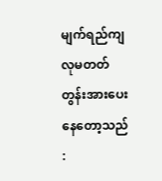မျက်ရည်ကျလုမတတ် တွန်းအားပေးနေတော့သည် :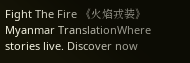Fight The Fire 《火焰戎装》Myanmar TranslationWhere stories live. Discover now